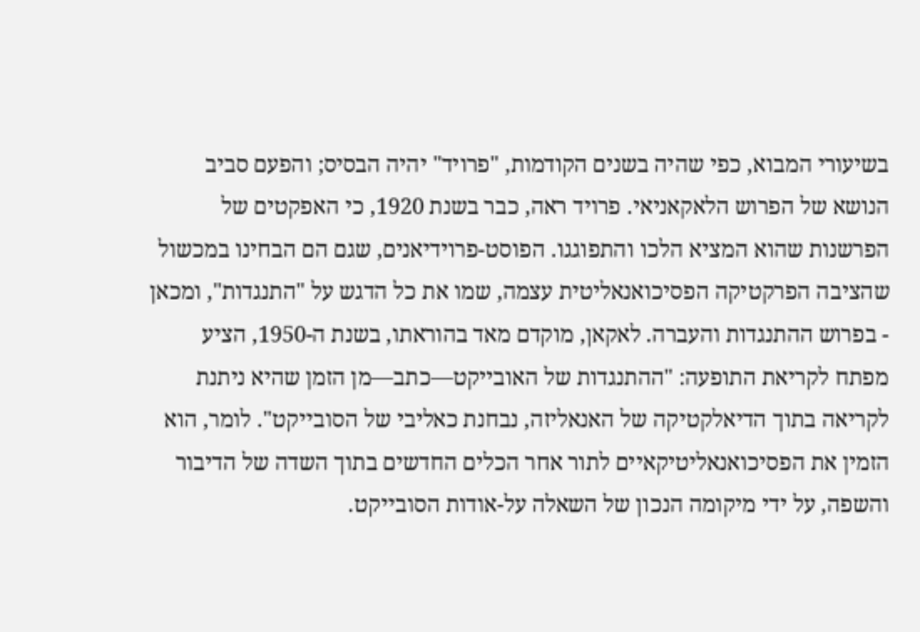בשיעורי המבוא, כפי שהיה בשנים הקודמות, "פרויד" יהיה הבסיס; והפעם סביב הנושא של הפרוש הלאקאניאי. פרויד ראה, כבר בשנת 1920, כי האפקטים של הפרשנות שהוא המציא הלכו והתפוגגו. הפוסט-פרוידיאנים, שגם הם הבחינו במכשול שהציבה הפרקטיקה הפסיכואנאליטית עצמה, שמו את כל הדגש על "התנגדות", ומכאן - בפרוש ההתנגדות והעברה. לאקאן, מוקדם מאד בהוראתו, בשנת ה-1950, הציע מפתח לקריאת התופעה: "ההתנגדות של האובייקט—כתב—מן הזמן שהיא ניתנת לקריאה בתוך הדיאלקטיקה של האנאליזה, נבחנת כאליבי של הסובייקט". לומר, הוא הזמין את הפסיכואנאליטיקאיים לתור אחר הכלים החדשים בתוך השדה של הדיבור והשפה, על ידי מיקומה הנכון של השאלה על-אודות הסובייקט.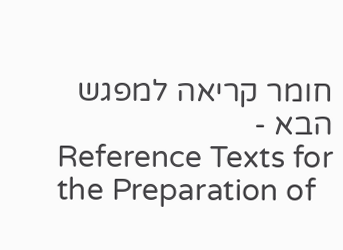חומר קריאה למפגש הבא -
Reference Texts for the Preparation of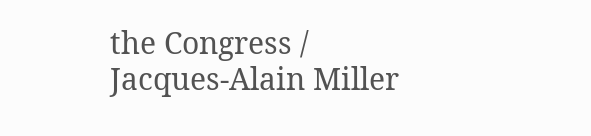the Congress / Jacques-Alain Miller